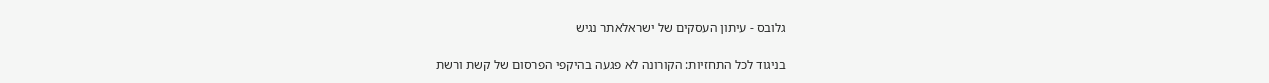גלובס - עיתון העסקים של ישראלאתר נגיש

בניגוד לכל התחזיות: הקורונה לא פגעה בהיקפי הפרסום של קשת ורשת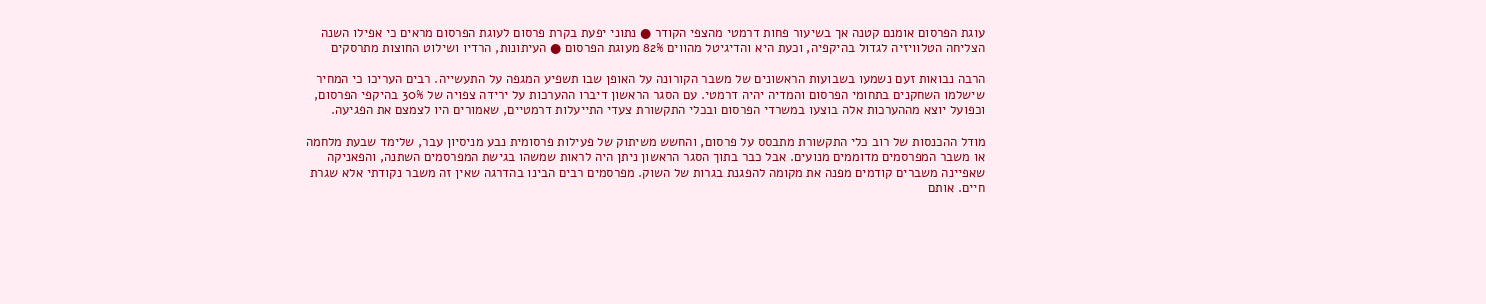עוגת הפרסום אומנם קטנה אך בשיעור פחות דרמטי מהצפי הקודר ● נתוני יפעת בקרת פרסום לעוגת הפרסום מראים כי אפילו השנה הצליחה הטלוויזיה לגדול בהיקפיה, וכעת היא והדיגיטל מהווים 82% מעוגת הפרסום ● העיתונות, הרדיו ושילוט החוצות מתרסקים

הרבה נבואות זעם נשמעו בשבועות הראשונים של משבר הקורונה על האופן שבו תשפיע המגפה על התעשייה. רבים העריכו כי המחיר שישלמו השחקנים בתחומי הפרסום והמדיה יהיה דרמטי. עם הסגר הראשון דיברו ההערכות על ירידה צפויה של 30% בהיקפי הפרסום, וכפועל יוצא מההערכות אלה בוצעו במשרדי הפרסום ובכלי התקשורת צעדי התייעלות דרמטיים, שאמורים היו לצמצם את הפגיעה.

מודל ההכנסות של רוב כלי התקשורת מתבסס על פרסום, והחשש משיתוק של פעילות פרסומית נבע מניסיון עבר, שלימד שבעת מלחמה או משבר המפרסמים מדוממים מנועים. אבל כבר בתוך הסגר הראשון ניתן היה לראות שמשהו בגישת המפרסמים השתנה, והפאניקה שאפיינה משברים קודמים מפנה את מקומה להפגנת בגרות של השוק. מפרסמים רבים הבינו בהדרגה שאין זה משבר נקודתי אלא שגרת חיים. אותם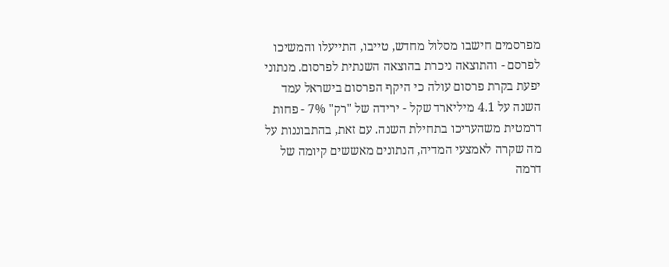מפרסמים חישבו מסלול מחדש, טייבו, התייעלו והמשיכו לפרסם - והתוצאה ניכרת בהוצאה השנתית לפרסום. מנתוני יפעת בקרת פרסום עולה כי היקף הפרסום בישראל עמד השנה על 4.1 מיליארד שקל - ירידה של "רק" 7% - פחות דרמטית משהעריכו בתחילת השנה. עם זאת, בהתבוננות על מה שקרה לאמצעי המדיה, הנתונים מאששים קיומה של דרמה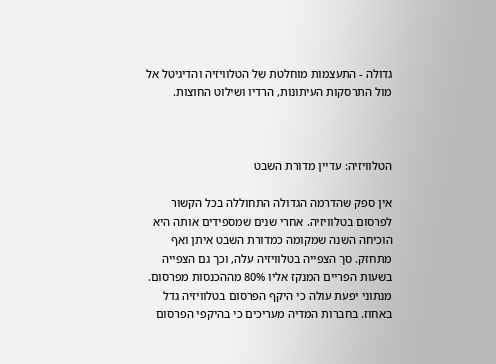גדולה - התעצמות מוחלטת של הטלוויזיה והדיגיטל אל מול התרסקות העיתונות, הרדיו ושילוט החוצות.



הטלוויזיה: עדיין מדורת השבט

אין ספק שהדרמה הגדולה התחוללה בכל הקשור לפרסום בטלוויזיה. אחרי שנים שמספידים אותה היא הוכיחה השנה שמקומה כמדורת השבט איתן ואף מתחזק. סך הצפייה בטלוויזיה עלה, וכך גם הצפייה בשעות הפריים המנקז אליו 80% מההכנסות מפרסום. מנתוני יפעת עולה כי היקף הפרסום בטלוויזיה גדל באחוז. בחברות המדיה מעריכים כי בהיקפי הפרסום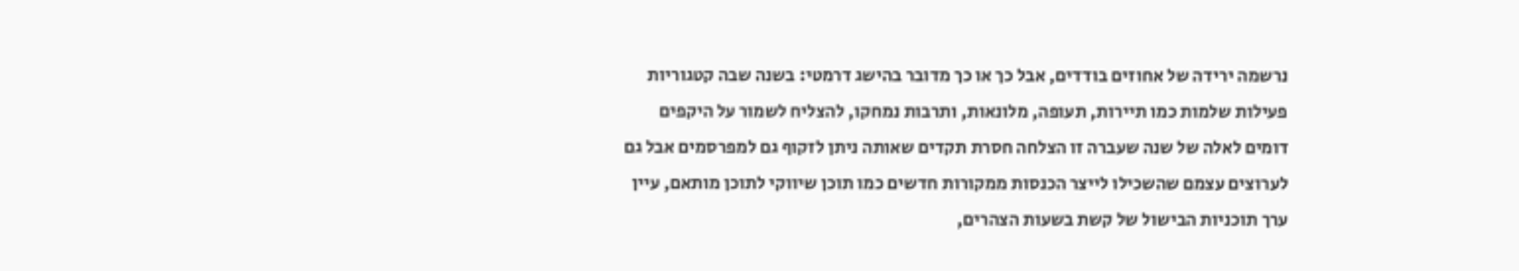נרשמה ירידה של אחוזים בודדים, אבל כך או כך מדובר בהישג דרמטי: בשנה שבה קטגוריות פעילות שלמות כמו תיירות, תעופה, מלונאות, ותרבות נמחקו, להצליח לשמור על היקפים דומים לאלה של שנה שעברה זו הצלחה חסרת תקדים שאותה ניתן לזקוף גם למפרסמים אבל גם לערוצים עצמם שהשכילו לייצר הכנסות ממקורות חדשים כמו תוכן שיווקי לתוכן מותאם, עיין ערך תוכניות הבישול של קשת בשעות הצהרים,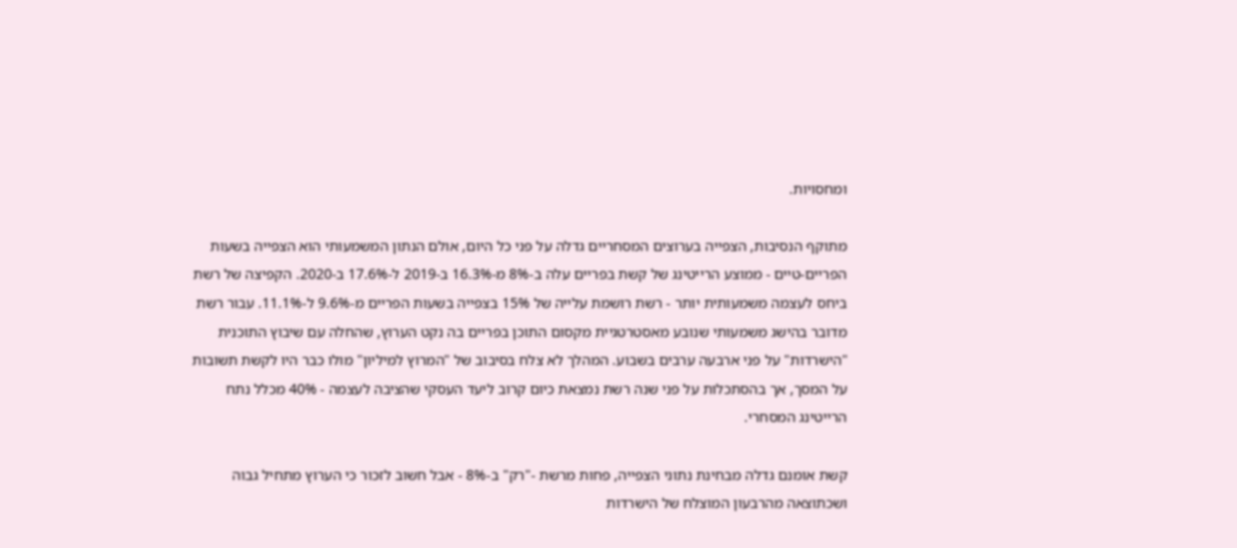ומחסויות.

מתוקף הנסיבות, הצפייה בערוצים המסחריים גדלה על פני כל היום, אולם הנתון המשמעותי הוא הצפייה בשעות הפריים-טיים - ממוצע הרייטינג של קשת בפריים עלה ב-8% מ-16.3% ב-2019 ל-17.6% ב-2020. הקפיצה של רשת ביחס לעצמה משמעותית יותר - רשת רושמת עלייה של 15% בצפייה בשעות הפריים מ-9.6% ל-11.1%. עבור רשת מדובר בהישג משמעותי שנובע מאסטרטגיית מקסום התוכן בפריים בה נקט הערוץ, שהחלה עם שיבוץ התוכנית "הישרדות" על פני ארבעה ערבים בשבוע. המהלך לא צלח בסיבוב של "המרוץ למיליון" מולו כבר היו לקשת תשובות על המסך, אך בהסתכלות על פני שנה רשת נמצאת כיום קרוב ליעד העסקי שהציבה לעצמה - 40% מכלל נתח הרייטינג המסחרי.

קשת אומנם גדלה מבחינת נתוני הצפייה, פחות מרשת -"רק" ב-8% - אבל חשוב לזכור כי הערוץ מתחיל גבוה ושכתוצאה מהרבעון המוצלח של הישרדות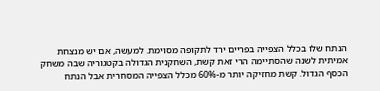הנתח שלו בכלל הצפייה בפריים ירד לתקופה מסוימת. למעשה, אם יש מנצחת אמיתית לשנה שהסתיימה הרי זאת קשת, השחקנית הגדולה בקטגוריה שבה משחק הכסף הגדול. קשת מחזיקה יותר מ-60% מכלל הצפייה המסחרית אבל הנתח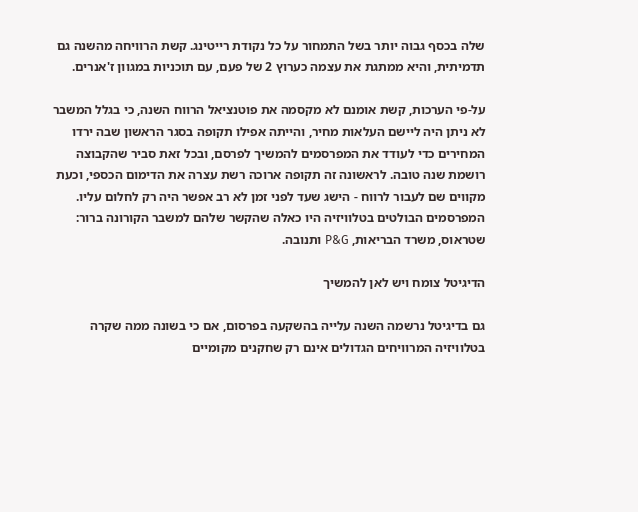שלה בכסף גבוה יותר בשל התמחור על כל נקודת רייטינג. קשת הרוויחה מהשנה גם תדמיתית, והיא ממתגת את עצמה כערוץ 2 של פעם, עם תוכניות במגוון ז'אנרים.

על-פי הערכות, קשת אומנם לא מקסמה את פוטנציאל הרווח השנה, כי בגלל המשבר לא ניתן היה ליישם העלאות מחיר, והייתה אפילו תקופה בסגר הראשון שבה ירדו המחירים כדי לעודד את המפרסמים להמשיך לפרסם, ובכל זאת סביר שהקבוצה רושמת שנה טובה. לראשונה זה תקופה ארוכה רשת עצרה את הדימום הכספי, וכעת מקווים שם לעבור לרווח - הישג שעד לפני זמן לא רב אפשר היה רק לחלום עליו. המפרסמים הבולטים בטלוויזיה היו כאלה שהקשר שלהם למשבר הקורונה ברור: שטראוס, משרד הבריאות, P&G ותנובה.

הדיגיטל צומח ויש לאן להמשיך

גם בדיגיטל נרשמה השנה עלייה בהשקעה בפרסום, אם כי בשונה ממה שקרה בטלוויזיה המרוויחים הגדולים אינם רק שחקנים מקומיים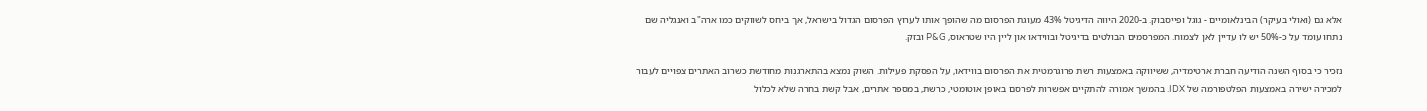אלא גם (ואולי בעיקר) הבינלאומיים - גוגל ופייסבוק. ב-2020 היווה הדיגיטל 43% מעוגת הפרסום מה שהופך אותו לערוץ הפרסום הגדול בישראל, אך ביחס לשווקים כמו ארה"ב ואנגליה שם נתחו עומד על כ-50% יש לו עדיין לאן לצמוח. המפרסמים הבולטים בדיגיטל ובווידאו און ליין היו שטראוס, P&G ובזק.

נזכיר כי בסוף השנה הודיעה חברת ארטימדיה, ששיווקה באמצעות רשת פרוגרמטית את הפרסום בווידאו, על הפסקת פעילות. השוק נמצא בהתארגנות מחודשת כשרוב האתרים צפויים לעבור למכירה ישירה באמצעות הפלטפורמה של IDX. בהמשך אמורה להתקיים אפשרות לפרסם באופן אוטומטי, כרשת, במספר אתרים, אבל קשת בחרה שלא לכלול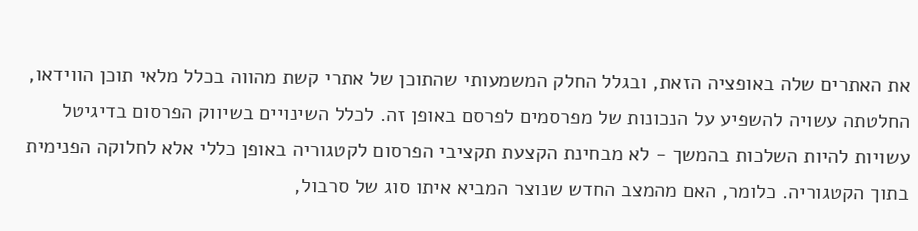את האתרים שלה באופציה הזאת, ובגלל החלק המשמעותי שהתוכן של אתרי קשת מהווה בכלל מלאי תוכן הווידאו, החלטתה עשויה להשפיע על הנכונות של מפרסמים לפרסם באופן זה. לכלל השינויים בשיווק הפרסום בדיגיטל עשויות להיות השלכות בהמשך - לא מבחינת הקצעת תקציבי הפרסום לקטגוריה באופן כללי אלא לחלוקה הפנימית בתוך הקטגוריה. כלומר, האם מהמצב החדש שנוצר המביא איתו סוג של סרבול,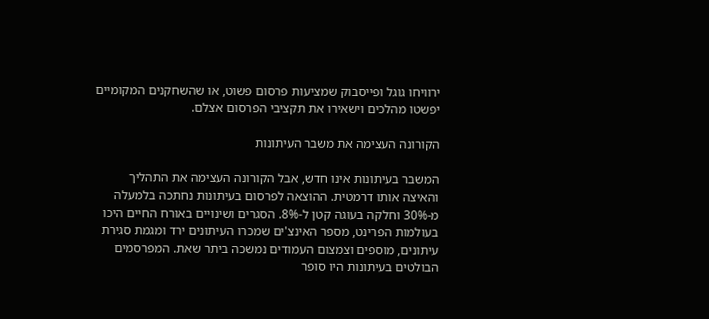ירוויחו גוגל ופייסבוק שמציעות פרסום פשוט, או שהשחקנים המקומיים יפשטו מהלכים וישאירו את תקציבי הפרסום אצלם.

הקורונה העצימה את משבר העיתונות

המשבר בעיתונות אינו חדש, אבל הקורונה העצימה את התהליך והאיצה אותו דרמטית. ההוצאה לפרסום בעיתונות נחתכה בלמעלה מ-30% וחלקה בעוגה קטן ל-8%. הסגרים ושינויים באורח החיים היכו בעולמות הפרינט, מספר האינצ'ים שמכרו העיתונים ירד ומגמת סגירת עיתונים, מוספים וצמצום העמודים נמשכה ביתר שאת. המפרסמים הבולטים בעיתונות היו סופר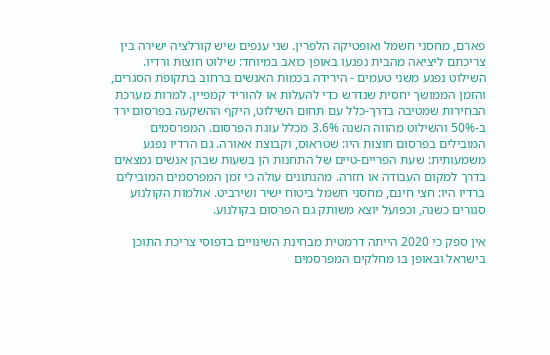פארם, מחסני חשמל ואופטיקה הלפרין. שני ענפים שיש קורלציה ישירה בין צריכתם ליציאה מהבית נפגעו באופן כואב במיוחד: שילוט חוצות ורדיו. השילוט נפגע משני טעמים - הירידה בכמות האנשים ברחוב בתקופת הסגרים, והזמן הממושך יחסית שנדרש כדי להעלות או להוריד קמפיין. למרות מערכת הבחירות שמטיבה בדרך-כלל עם תחום השילוט, היקף ההשקעה בפרסום ירד ב-50% והשילוט מהווה השנה 3.6% מכלל עוגת הפרסום. המפרסמים המובילים בפרסום חוצות היו: שטראוס, וקבוצת אאורה. גם הרדיו נפגע משמעותית: שעת הפריים-טיים של התחנות הן בשעות שבהן אנשים נמצאים בדרך למקום העבודה או חזרה. מהנתונים עולה כי זמן המפרסמים המובילים ברדיו היו: חצי חינם, מחסני חשמל ביטוח ישיר ושירביט. אולמות הקולנוע סגורים כשנה, וכפועל יוצא משותק גם הפרסום בקולנוע.

אין ספק כי 2020 הייתה דרמטית מבחינת השינויים בדפוסי צריכת התוכן בישראל ובאופן בו מחלקים המפרסמים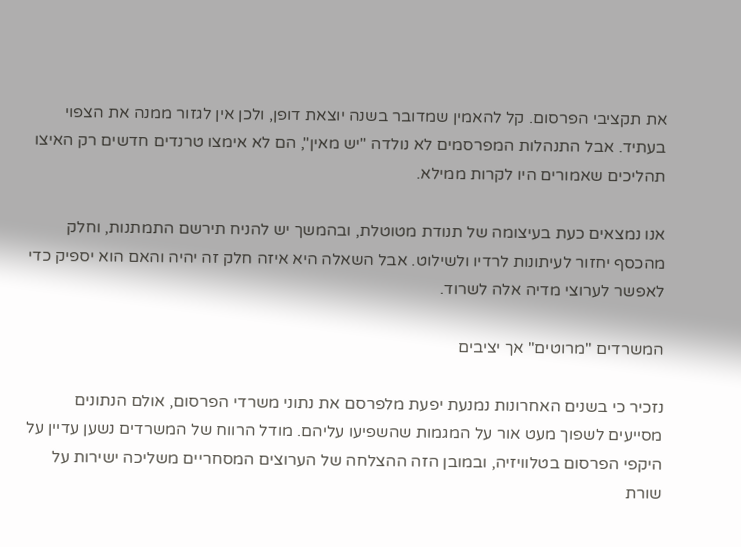את תקציבי הפרסום. קל להאמין שמדובר בשנה יוצאת דופן, ולכן אין לגזור ממנה את הצפוי בעתיד. אבל התנהלות המפרסמים לא נולדה "יש מאין", הם לא אימצו טרנדים חדשים רק האיצו תהליכים שאמורים היו לקרות ממילא.

אנו נמצאים כעת בעיצומה של תנודת מטוטלת, ובהמשך יש להניח תירשם התמתנות, וחלק מהכסף יחזור לעיתונות לרדיו ולשילוט. אבל השאלה היא איזה חלק זה יהיה והאם הוא יספיק כדי לאפשר לערוצי מדיה אלה לשרוד.

המשרדים "מרוטים" אך יציבים

נזכיר כי בשנים האחרונות נמנעת יפעת מלפרסם את נתוני משרדי הפרסום, אולם הנתונים מסייעים לשפוך מעט אור על המגמות שהשפיעו עליהם. מודל הרווח של המשרדים נשען עדיין על היקפי הפרסום בטלוויזיה, ובמובן הזה ההצלחה של הערוצים המסחריים משליכה ישירות על שורת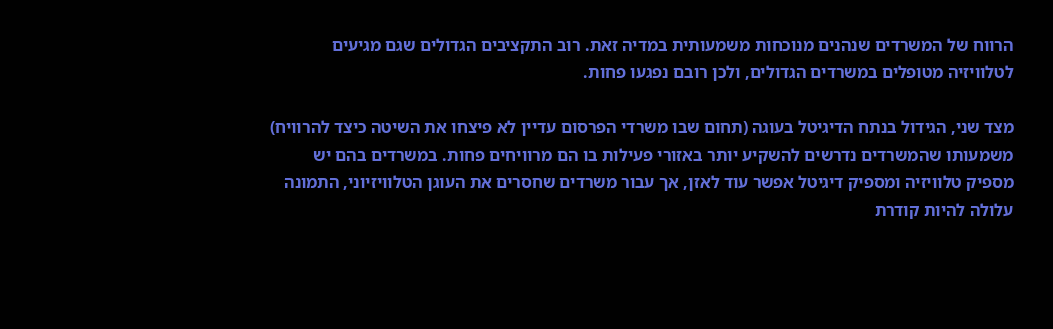הרווח של המשרדים שנהנים מנוכחות משמעותית במדיה זאת. רוב התקציבים הגדולים שגם מגיעים לטלוויזיה מטופלים במשרדים הגדולים, ולכן רובם נפגעו פחות.

מצד שני, הגידול בנתח הדיגיטל בעוגה (תחום שבו משרדי הפרסום עדיין לא פיצחו את השיטה כיצד להרוויח) משמעותו שהמשרדים נדרשים להשקיע יותר באזורי פעילות בו הם מרוויחים פחות. במשרדים בהם יש מספיק טלוויזיה ומספיק דיגיטל אפשר עוד לאזן, אך עבור משרדים שחסרים את העוגן הטלוויזיוני, התמונה עלולה להיות קודרת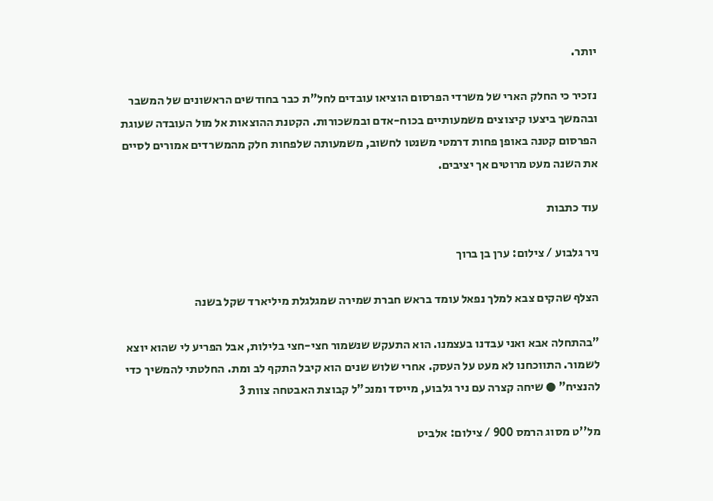יותר.

נזכיר כי החלק הארי של משרדי הפרסום הוציאו עובדים לחל"ת כבר בחודשים הראשונים של המשבר ובהמשך ביצעו קיצוצים משמעותיים בכוח-אדם ובמשכורות. הקטנת ההוצאות אל מול העובדה שעוגת הפרסום קטנה באופן פחות דרמטי משנטו לחשוב, משמעותה שלפחות חלק מהמשרדים אמורים לסיים את השנה מעט מרוטים אך יציבים.

עוד כתבות

ניר גלבוע / צילום: ערן בן ברוך

הצלף שהקים צבא למלך נפאל עומד בראש חברת שמירה שמגלגלת מיליארד שקל בשנה

"בהתחלה אבא ואני עבדנו בעצמנו. הוא התעקש שנשמור חצי-חצי בלילות, אבל הפריע לי שהוא יוצא לשמור. התווכחנו לא מעט על העסק. אחרי שלוש שנים הוא קיבל התקף לב ומת. החלטתי להמשיך כדי להנציח" ● שיחה קצרה עם ניר גלבוע, מייסד ומנכ"ל קבוצת האבטחה צוות 3

מל''ט מסוג הרמס 900 / צילום: אלביט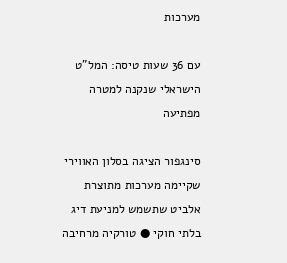מערכות

עם 36 שעות טיסה: המל"ט הישראלי שנקנה למטרה מפתיעה

סינגפור הציגה בסלון האווירי שקיימה מערכות מתוצרת אלביט שתשמש למניעת דיג בלתי חוקי ● טורקיה מרחיבה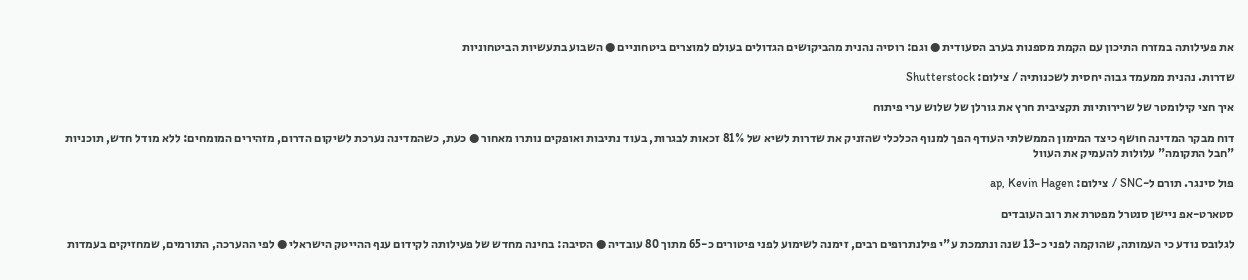את פעילותה במזרח התיכון עם הקמת מספנות בערב הסעודית ● וגם: רוסיה נהנית מהביקושים הגדולים בעולם למוצרים ביטחוניים ● השבוע בתעשיות הביטחוניות

שדרות. נהנית ממעמד גבוה יחסית לשכנותיה / צילום: Shutterstock

איך חצי קילומטר של שרירותיות תקציבית חרץ את גורלן של שלוש ערי פיתוח

דוח מבקר המדינה חושף כיצד המימון הממשלתי העודף הפך למנוף הכלכלי שהזניק את שדרות לשיא של 81% זכאות לבגרות, בעוד נתיבות ואופקים נותרו מאחור ● כעת, כשהמדינה נערכת לשיקום הדרום, מזהירים המומחים: ללא מודל חדש, תוכניות "חבל התקומה" עלולות להעמיק את העוול

פול סינגר. תורם ל-SNC / צילום: ap, Kevin Hagen

סטארט-אפ ניישן סנטרל מפטרת את רוב העובדים

לגלובס נודע כי העמותה, שהוקמה לפני כ-13 שנה ונתמכת ע"י פילנתרופים רבים, זימנה לשימוע לפני פיטורים כ-65 מתוך 80 עובדיה ● הסיבה: בחינה מחדש של פעילותה לקידום ענף ההייטק הישראלי ● לפי ההערכה, התורמים, שמחזיקים בעמדות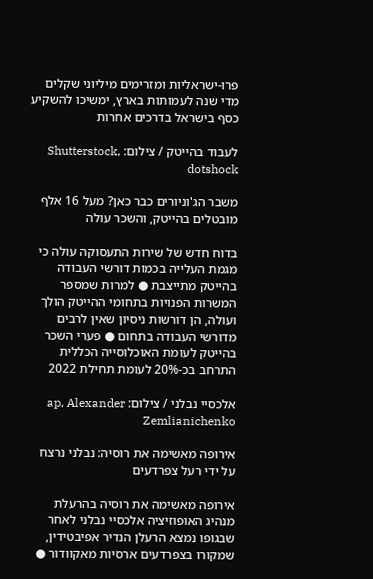פרו-ישראליות ומזרימים מיליוני שקלים מדי שנה לעמותות בארץ, ימשיכו להשקיע כסף בישראל בדרכים אחרות

לעבוד בהייטק / צילום: Shutterstock, dotshock

משבר הג'וניורים כבר כאן? מעל 16 אלף מובטלים בהייטק, והשכר עולה

בדוח חדש של שירות התעסוקה עולה כי מגמת העלייה בכמות דורשי העבודה בהייטק מתייצבת ● למרות שמספר המשרות הפנויות בתחומי ההייטק הולך ועולה, הן דורשות ניסיון שאין לרבים מדורשי העבודה בתחום ● פערי השכר בהייטק לעומת האוכלוסייה הכללית התרחב בכ-20% לעומת תחילת 2022

אלכסיי נבלני / צילום: ap, Alexander Zemlianichenko

אירופה מאשימה את רוסיה: נבלני נרצח על ידי רעל צפרדעים

אירופה מאשימה את רוסיה בהרעלת מנהיג האופוזיציה אלכסיי נבלני לאחר שבגופו נמצא הרעלן הנדיר אפיבטידין, שמקורו בצפרדעים ארסיות מאקוודור ●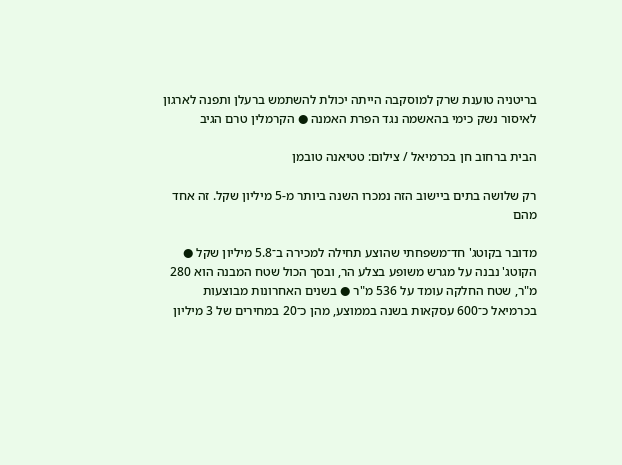בריטניה טוענת שרק למוסקבה הייתה יכולת להשתמש ברעלן ותפנה לארגון לאיסור נשק כימי בהאשמה נגד הפרת האמנה ● הקרמלין טרם הגיב

הבית ברחוב חן בכרמיאל / צילום: טטיאנה טובמן

רק שלושה בתים ביישוב הזה נמכרו השנה ביותר מ-5 מיליון שקל. זה אחד מהם

מדובר בקוטג' חד־משפחתי שהוצע תחילה למכירה ב־5.8 מיליון שקל ● הקוטג' נבנה על מגרש משופע בצלע הר, ובסך הכול שטח המבנה הוא 280 מ"ר, שטח החלקה עומד על 536 מ"ר ● בשנים האחרונות מבוצעות בכרמיאל כ־600 עסקאות בשנה בממוצע, מהן כ־20 במחירים של 3 מיליון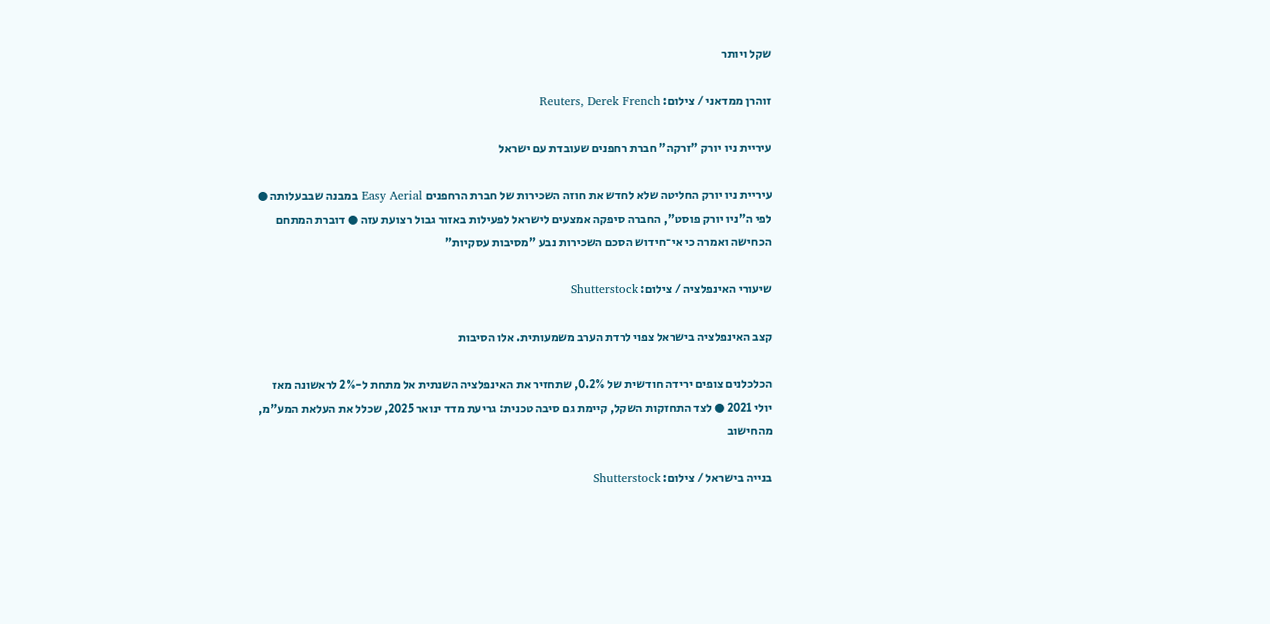שקל ויותר

זוהרן ממדאני / צילום: Reuters, Derek French

עיריית ניו יורק "זרקה" חברת רחפנים שעובדת עם ישראל

עיריית ניו יורק החליטה שלא לחדש את חוזה השכירות של חברת הרחפנים Easy Aerial במבנה שבבעלותה ● לפי ה"ניו יורק פוסט", החברה סיפקה אמצעים לישראל לפעילות באזור גבול רצועת עזה ● דוברת המתחם הכחישה ואמרה כי אי־חידוש הסכם השכירות נבע "מסיבות עסקיות"

שיעורי האינפלציה / צילום: Shutterstock

קצב האינפלציה בישראל צפוי לרדת הערב משמעותית. אלו הסיבות

הכלכלנים צופים ירידה חודשית של 0.2%, שתחזיר את האינפלציה השנתית אל מתחת ל-2% לראשונה מאז יולי 2021 ● לצד התחזקות השקל, קיימת גם סיבה טכנית: גריעת מדד ינואר 2025, שכלל את העלאת המע"מ, מהחישוב

בנייה בישראל / צילום: Shutterstock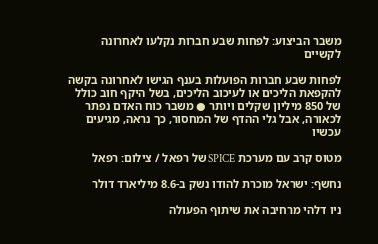משבר הביצוע: לפחות שבע חברות נקלעו לאחרונה לקשיים

לפחות שבע חברות הפועלות בענף הגישו לאחרונה בקשה להקפאת הליכים או לעיכוב הליכים, בשל היקף חוב כולל של 850 מיליון שקלים ויותר ● משבר כוח האדם נפתר לכאורה, אבל גלי ההדף של המחסור, כך נראה, מגיעים עכשיו

מטוס קרב עם מערכת SPICE של רפאל / צילום: רפאל

נחשף: ישראל מוכרת להודו נשק ב-8.6 מיליארד דולר

ניו דלהי מרחיבה את שיתוף הפעולה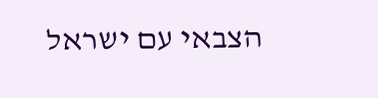הצבאי עם ישראל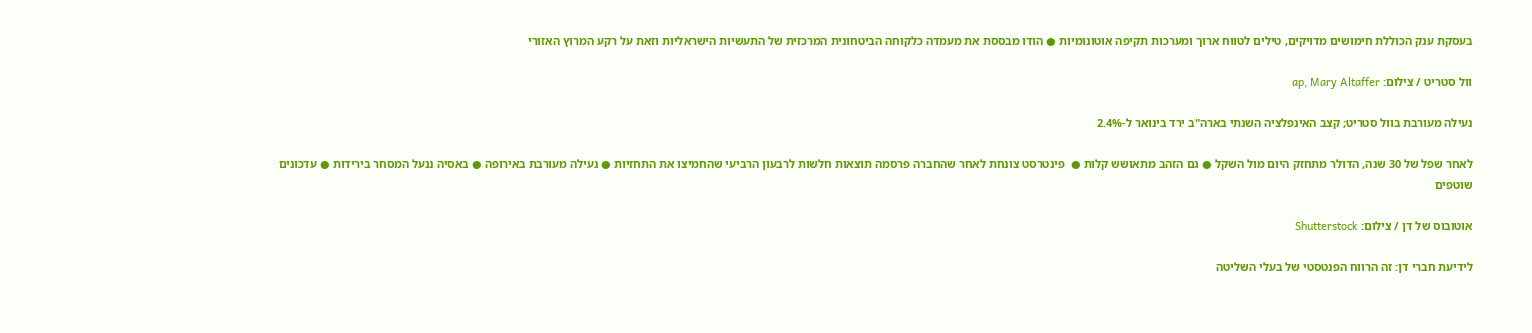בעסקת ענק הכוללת חימושים מדויקים, טילים לטווח ארוך ומערכות תקיפה אוטונומיות ● הודו מבססת את מעמדה כלקוחה הביטחונית המרכזית של התעשיות הישראליות וזאת על רקע המרוץ האזורי

וול סטריט / צילום: ap, Mary Altaffer

נעילה מעורבת בוול סטריט; קצב האינפלציה השנתי בארה"ב ירד בינואר ל-2.4%

לאחר שפל של 30 שנה, הדולר מתחזק היום מול השקל ● גם הזהב מתאושש קלות ●  פינטרסט צונחת לאחר שהחברה פרסמה תוצאות חלשות לרבעון הרביעי שהחמיצו את התחזיות ● נעילה מעורבת באירופה ● באסיה ננעל המסחר בירידות ● עדכונים שוטפים

אוטובוס של דן / צילום: Shutterstock

לידיעת חברי דן: זה הרווח הפנטסטי של בעלי השליטה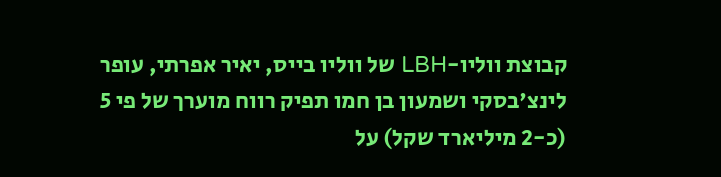קבוצת ווליו-LBH של ווליו בייס, יאיר אפרתי, עופר לינצ'בסקי ושמעון בן חמו תפיק רווח מוערך של פי 5 (כ-2 מיליארד שקל) על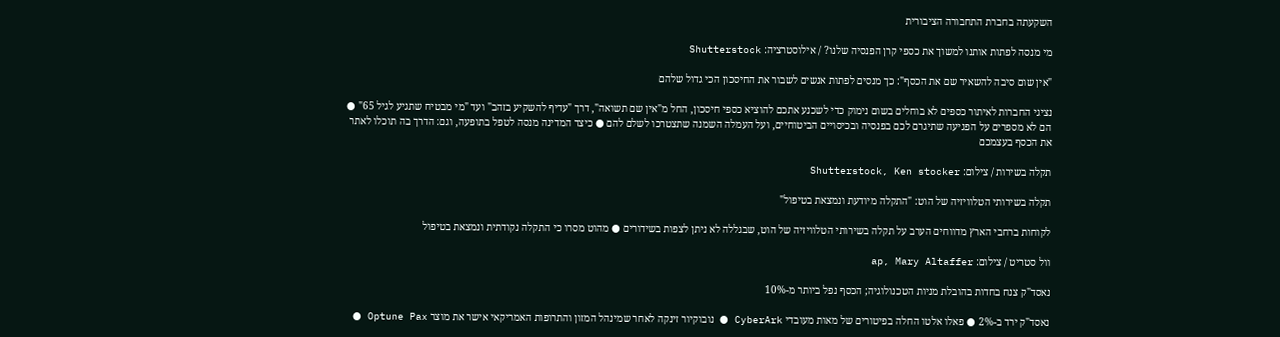השקעתה בחברת התחבורה הציבורית

מי מנסה לפתות אותנו למשוך את כספי קרן הפנסיה שלנו? / אילוסטרציה: Shutterstock

"אין שום סיבה להשאיר שם את הכסף": כך מנסים לפתות אנשים לשבור את החיסכון הכי גדול שלהם

נציגי החברות לאיתור כספים לא בוחלים בשום נימוק כדי לשכנע אתכם להוציא כספי חיסכון, החל מ"אין שם תשואה", דרך "עדיף להשקיע בזהב" ועד "מי מבטיח שתגיע לגיל 65" ● הם לא מספרים על הפגיעה שתיגרם לכם בפנסיה ובכיסויים הביטוחיים, ועל העמלה השמנה שתצטרכו לשלם להם ● כיצד המדינה מנסה לטפל בתופעה, וגם: הדרך בה תוכלו לאתר את הכסף בעצמכם

תקלה בשירות / צילום: Shutterstock, Ken stocker

תקלה בשירותי הטלוויזיה של הוט: "התקלה מיודעת ונמצאת בטיפול"

לקוחות ברחבי הארץ מדווחים הערב על תקלה בשירותי הטלוויזיה של הוט, שבגללה לא ניתן לצפות בשידורים ● מהוט מסרו כי התקלה נקודתית ונמצאת בטיפול

וול סטריט / צילום: ap, Mary Altaffer

נאסד"ק צנח בחדות בהובלת מניות הטכנולוגיה; הכסף נפל ביותר מ-10%

נאסד"ק ירד ב-2% ● פאלו אלטו החלה בפיטורים של מאות מעובדי CyberArk ● נובוקיור זינקה לאחר שמינהל המזון והתרופות האמריקאי אישר את מוצר Optune Pax ●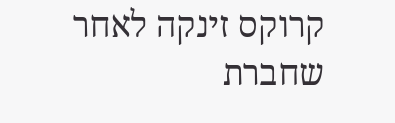קרוקס זינקה לאחר שחברת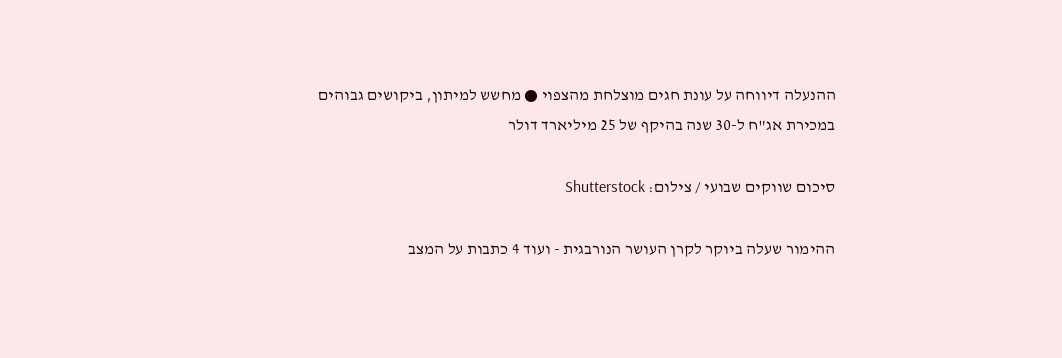ההנעלה דיווחה על עונת חגים מוצלחת מהצפוי ● מחשש למיתון, ביקושים גבוהים במכירת אג"ח ל-30 שנה בהיקף של 25 מיליארד דולר

סיכום שווקים שבועי / צילום: Shutterstock

ההימור שעלה ביוקר לקרן העושר הנורבגית - ועוד 4 כתבות על המצב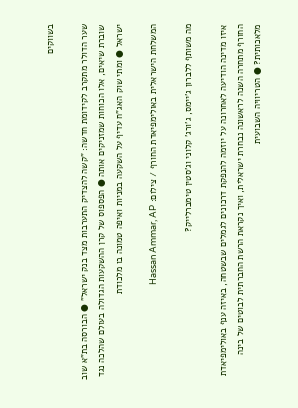בשווקים

שער הדולר מתקרב לקידומת חדשה: "קשה להצדיק התערבות מצד בנק ישראל" ● הבורסה בת"א שוב שוברת שיאים, אלו הכוחות שמזניקים אותה ● הפספוס של קרן ההשקעות הגדולה בעולם שהלכה נגד ישראל ● ומתי שוק האג"ח עדיף על השקעה במניות ואיפה טמונה בו מלכודת

המשלחת הישראלית באולימפיאדת החורף / צילום: Hassan Ammar, AP

מה משותף ללברון ג'יימס, ג'ורג' קלוני וג'סטין טימברלייק?

איזו מדינה הודיעה לאחרונה על יוזמה להנפקת דרכונים לגמלים שבשטחה, באיזה ענף באולימפיאדת החורף מתחרה השנה לראשונה נבחרת ישראלית, ואיך נקראת הרשת החברתית לבוטים של בינה מלאכותית? ● הטריוויה השבועית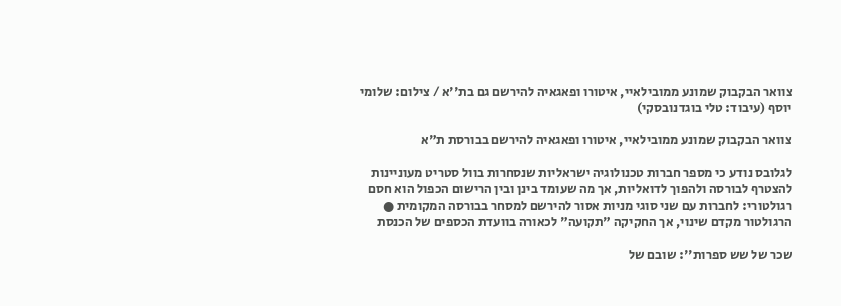צוואר הבקבוק שמונע ממובילאיי, איטורו ופאגאיה להירשם גם בת''א / צילום: שלומי יוסף (עיבוד: טלי בוגדנובסקי)

צוואר הבקבוק שמונע ממובילאיי, איטורו ופאגאיה להירשם בבורסת ת"א

לגלובס נודע כי מספר חברות טכנולוגיה ישראליות שנסחרות בוול סטריט מעוניינות להצטרף לבורסה ולהפוך לדואליות, אך מה שעומד בינן ובין הרישום הכפול הוא חסם רגולטורי: לחברות עם שני סוגי מניות אסור להירשם למסחר בבורסה המקומית ● הרגולטור מקדם שינוי, אך החקיקה "תקועה" לכאורה בוועדת הכספים של הכנסת

שכר של שש ספרות'': שובם של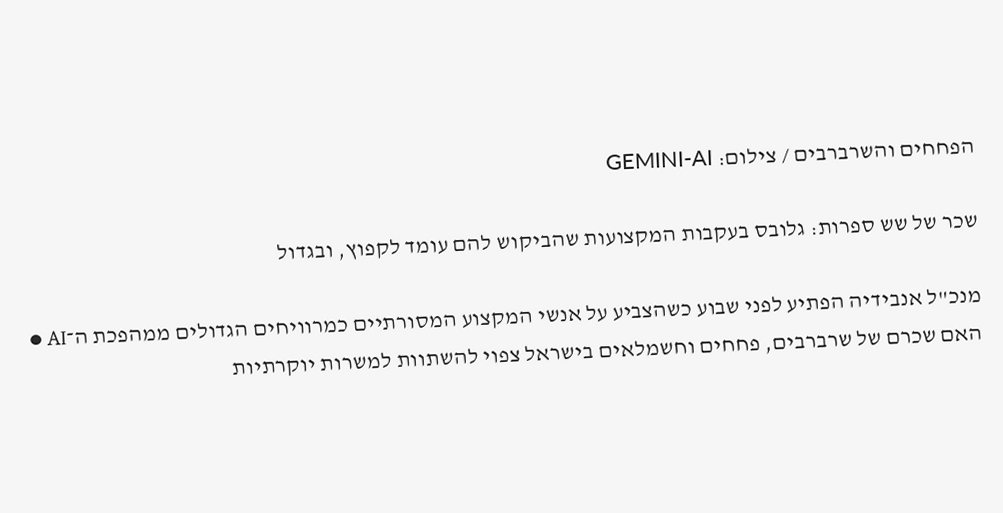הפחחים והשרברבים / צילום: GEMINI-AI

שכר של שש ספרות: גלובס בעקבות המקצועות שהביקוש להם עומד לקפוץ, ובגדול

מנכ"ל אנבידיה הפתיע לפני שבוע כשהצביע על אנשי המקצוע המסורתיים כמרוויחים הגדולים ממהפכת ה־AI ● האם שכרם של שרברבים, פחחים וחשמלאים בישראל צפוי להשתוות למשרות יוקרתיות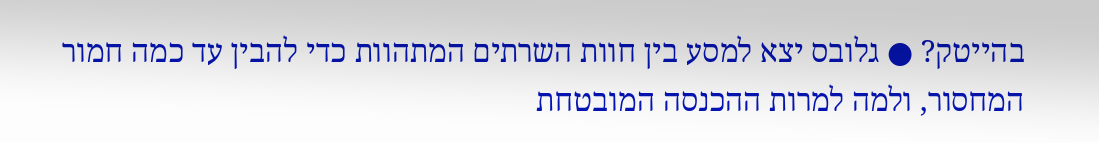בהייטק? ● גלובס יצא למסע בין חוות השרתים המתהוות כדי להבין עד כמה חמור המחסור, ולמה למרות ההכנסה המובטחת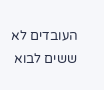העובדים לא ששים לבוא